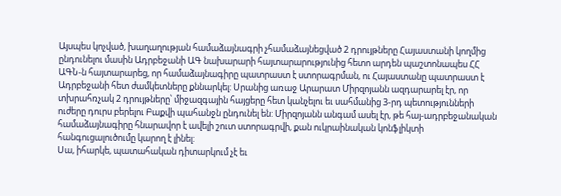Այսպես կոչված, խաղաղության համաձայնագրի չհամաձայնեցված 2 դրույթները Հայաստանի կողմից ընդունելու մասին Ադրբեջանի ԱԳ նախարարի հայտարարությունից հետո արդեն պաշտոնապես ՀՀ ԱԳՆ-ն հայտարարեց, որ համաձայնագիրը պատրաստ է ստորագրման, ու Հայաստանը պատրաստ է Ադրբեջանի հետ ժամկետները քննարկել: Սրանից առաջ Արարատ Միրզոյանն ազդարարել էր, որ տխրահռչակ 2 դրույթները՝ միջազգային հայցերը հետ կանչելու եւ սահմանից 3-րդ պետությունների ուժերը դուրս բերելու Բաքվի պահանջն ընդունել են: Միրզոյանն անգամ ասել էր, թե հայ-ադրբեջանական համաձայնագիրը հնարավոր է ավելի շուտ ստորագրվի, քան ուկրաինական կոնֆլիկտի հանգուցալուծումը կարող է լինել:
Սա, իհարկե, պատահական դիտարկում չէ եւ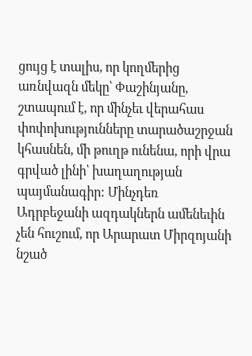ցույց է տալիս, որ կողմերից առնվազն մեկը՝ Փաշինյանը, շտապում է, որ մինչեւ վերահաս փոփոխությունները տարածաշրջան կհասնեն, մի թուղթ ունենա, որի վրա գրված լինի՝ խաղաղության պայմանագիր: Մինչդեռ Ադրբեջանի ազդակներն ամենեւին չեն հուշում, որ Արարատ Միրզոյանի նշած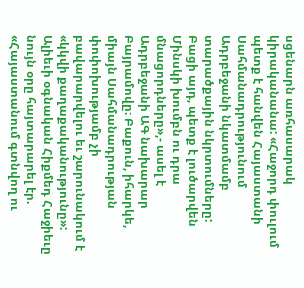սցենարն առհասարակ կիրականանա: «Հաջորդ փուլում պետք է հանվեն Հայաստանի Սահմանադրությունում Ադրբեջանի նկատմամբ տարածքային նկրտումները: Բացի այդ, պետք է լուծարվեն Մինսկի խումբն ու դրա մնացորդները»,- ասել է Ադրբեջանի ԱԳ նախարար Բայրամովը։ Բաքուն, իհարկե, միայն Սահմանադրության փոփոխությամբ չի բավարարվելու եւ շարունակում է «կկվի քաղաքականությունը»: Ալիեւի օգնական Հիքմեդ Հաջիեւը նույն օրը հայտարարել էր. «Հայաստանում գտնվող ու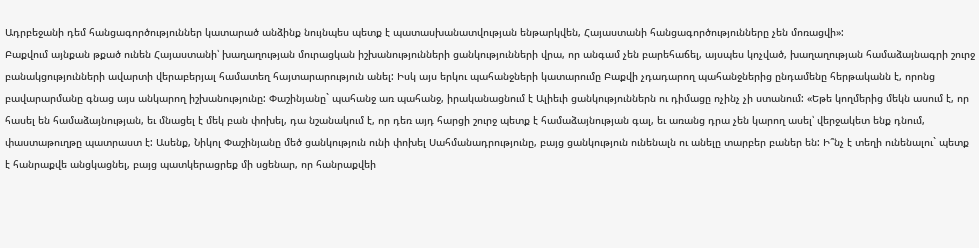Ադրբեջանի դեմ հանցագործություններ կատարած անձինք նույնպես պետք է պատասխանատվության ենթարկվեն, Հայաստանի հանցագործությունները չեն մոռացվի»:
Բաքվում այնքան թքած ունեն Հայաստանի՝ խաղաղության մուրացկան իշխանությունների ցանկությունների վրա, որ անգամ չեն բարեհաճել, այսպես կոչված, խաղաղության համաձայնագրի շուրջ բանակցությունների ավարտի վերաբերյալ համատեղ հայտարարություն անել: Իսկ այս երկու պահանջների կատարումը Բաքվի չդադարող պահանջներից ընդամենը հերթականն է, որոնց բավարարմանը գնաց այս անկարող իշխանությունը: Փաշինյանը` պահանջ առ պահանջ, իրականացնում է Ալիեւի ցանկություններն ու դիմացը ոչինչ չի ստանում: «Եթե կողմերից մեկն ասում է, որ հասել են համաձայնության, եւ մնացել է մեկ բան փոխել, դա նշանակում է, որ դեռ այդ հարցի շուրջ պետք է համաձայնության գալ, եւ առանց դրա չեն կարող ասել՝ վերջակետ ենք դնում, փաստաթուղթը պատրաստ է: Ասենք, Նիկոլ Փաշինյանը մեծ ցանկություն ունի փոխել Սահմանադրությունը, բայց ցանկություն ունենալն ու անելը տարբեր բաներ են: Ի՞նչ է տեղի ունենալու` պետք է հանրաքվե անցկացնել, բայց պատկերացրեք մի սցենար, որ հանրաքվեի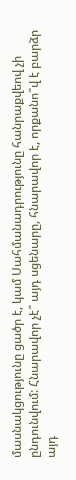մասնակցությունը ցածր է, կամ Սահմանադրությունը հանրաքվեով չի ընդունվում: Հնարավոր չէ՞ այդ սցենարը, հնարավոր է, որքանո՞վ է բարձր այդ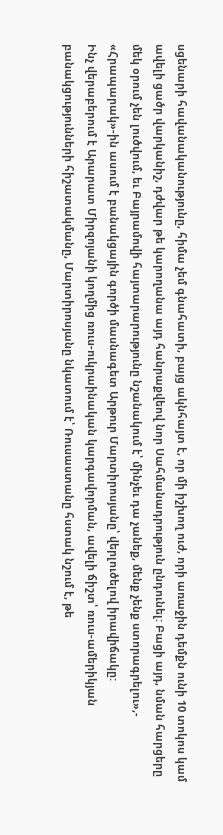սցենարի հավանականությունը, հիմա չեմ գնահատի, բայց ակնհայտ է, որ մի իշխող ուժ, որի առաջին դեմքն ունի 10 տոկոս կամ ավելի ցածր վարկանիշ, դժվար թե կարողանա այդ հանրաքվեով նոր Սահմանադրություն ընդունել: Բացի այդ, նման հարցերը մեկ օրում չեն լուծվում, եւ Բայրամովի հայտարարությունը նշանակում է՝ մինչեւ դա չանեք, մենք չենք ստորագրելու»,- «Հրապարակ»-ին ասում է բանակցային գործի մասնագետ Արթուր Մարտիրոսյանը՝ վերլուծելով իրավիճակը:
Ինչ վերաբերում է Արարատ Միրզոյանի կողմից ռուս-ուկրաինական կարգավորման, ավելի ճիշտ՝ ռուս-ամերիկյան բանակցությունների հիշատակմանը, Մարտիրոսյանը նկատում է՝ Ռուսաստանը հստակ նշում է, թե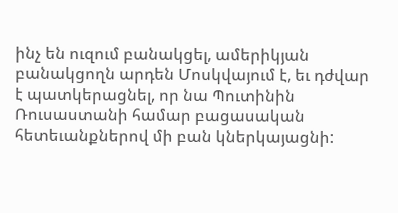ինչ են ուզում բանակցել, ամերիկյան բանակցողն արդեն Մոսկվայում է, եւ դժվար է պատկերացնել, որ նա Պուտինին Ռուսաստանի համար բացասական հետեւանքներով մի բան կներկայացնի: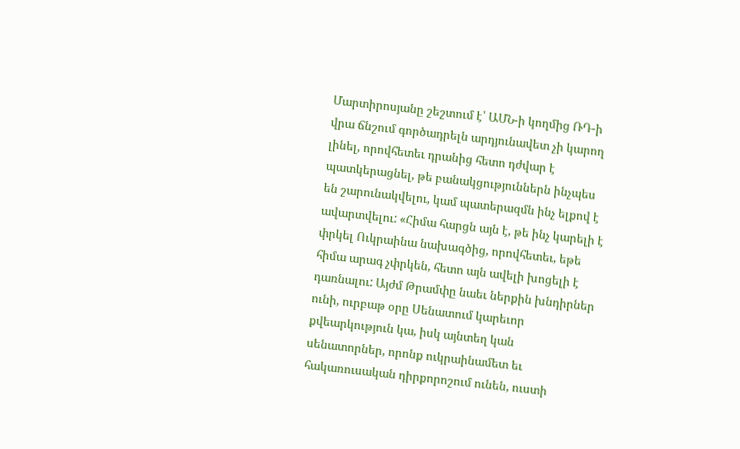Մարտիրոսյանը շեշտում է՝ ԱՄՆ-ի կողմից ՌԴ-ի վրա ճնշում գործադրելն արդյունավետ չի կարող լինել, որովհետեւ դրանից հետո դժվար է պատկերացնել, թե բանակցություններն ինչպես են շարունակվելու, կամ պատերազմն ինչ ելքով է ավարտվելու: «Հիմա հարցն այն է, թե ինչ կարելի է փրկել Ուկրաինա նախագծից, որովհետեւ, եթե հիմա արագ չփրկեն, հետո այն ավելի խոցելի է դառնալու: Այժմ Թրամփը նաեւ ներքին խնդիրներ ունի, ուրբաթ օրը Սենատում կարեւոր քվեարկություն կա, իսկ այնտեղ կան սենատորներ, որոնք ուկրաինամետ եւ հակառուսական դիրքորոշում ունեն, ուստի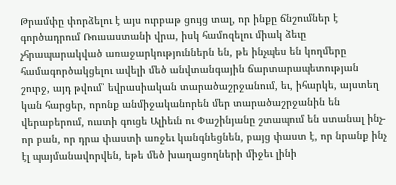Թրամփը փորձելու է այս ուրբաթ ցույց տալ, որ ինքը ճնշումներ է գործադրում Ռուսաստանի վրա, իսկ համոզելու միակ ձեւը չհրապարակված առաջարկություններն են, թե ինչպես են կողմերը համագործակցելու ավելի մեծ անվտանգային ճարտարապետության շուրջ, այդ թվում՝ եվրասիական տարածաշրջանում, եւ, իհարկե, այստեղ կան հարցեր, որոնք անմիջականորեն մեր տարածաշրջանին են վերաբերում, ուստի գուցե Ալիեւն ու Փաշինյանը շտապում են ստանալ ինչ-որ բան, որ դրա փաստի առջեւ կանգնեցնեն, բայց փաստ է, որ նրանք ինչ էլ պայմանավորվեն, եթե մեծ խաղացողների միջեւ լինի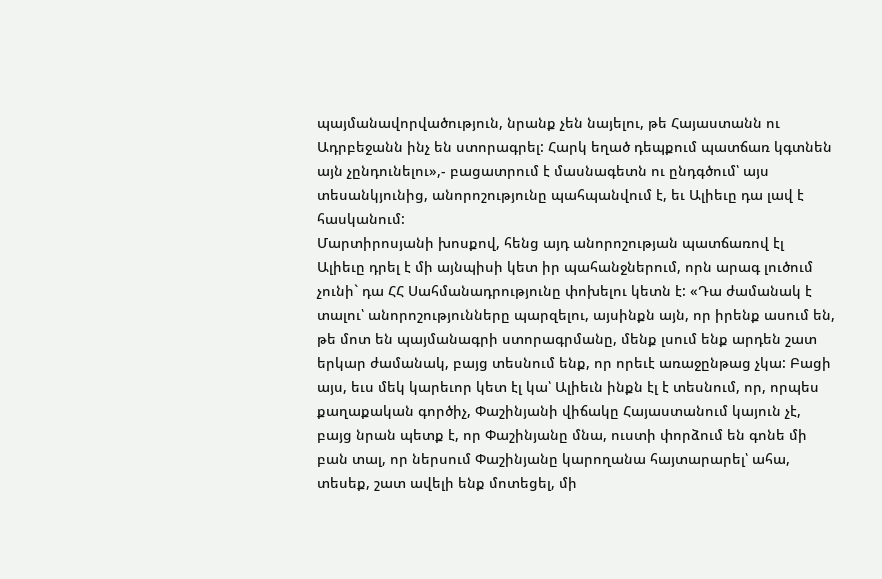պայմանավորվածություն, նրանք չեն նայելու, թե Հայաստանն ու Ադրբեջանն ինչ են ստորագրել: Հարկ եղած դեպքում պատճառ կգտնեն այն չընդունելու»,- բացատրում է մասնագետն ու ընդգծում՝ այս տեսանկյունից, անորոշությունը պահպանվում է, եւ Ալիեւը դա լավ է հասկանում:
Մարտիրոսյանի խոսքով, հենց այդ անորոշության պատճառով էլ Ալիեւը դրել է մի այնպիսի կետ իր պահանջներում, որն արագ լուծում չունի` դա ՀՀ Սահմանադրությունը փոխելու կետն է: «Դա ժամանակ է տալու՝ անորոշությունները պարզելու, այսինքն այն, որ իրենք ասում են, թե մոտ են պայմանագրի ստորագրմանը, մենք լսում ենք արդեն շատ երկար ժամանակ, բայց տեսնում ենք, որ որեւէ առաջընթաց չկա: Բացի այս, եւս մեկ կարեւոր կետ էլ կա՝ Ալիեւն ինքն էլ է տեսնում, որ, որպես քաղաքական գործիչ, Փաշինյանի վիճակը Հայաստանում կայուն չէ, բայց նրան պետք է, որ Փաշինյանը մնա, ուստի փորձում են գոնե մի բան տալ, որ ներսում Փաշինյանը կարողանա հայտարարել՝ ահա, տեսեք, շատ ավելի ենք մոտեցել, մի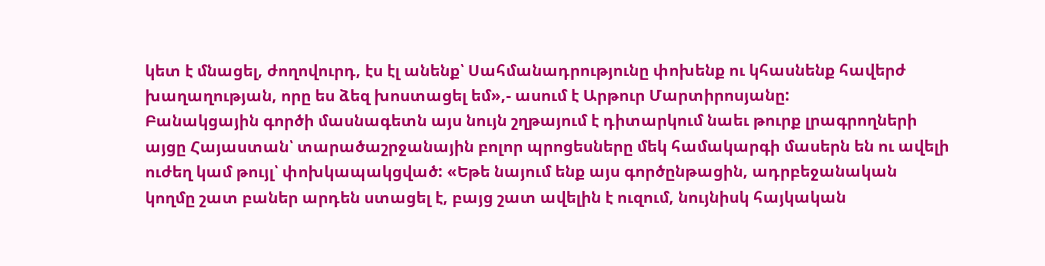կետ է մնացել, ժողովուրդ, էս էլ անենք՝ Սահմանադրությունը փոխենք ու կհասնենք հավերժ խաղաղության, որը ես ձեզ խոստացել եմ»,- ասում է Արթուր Մարտիրոսյանը:
Բանակցային գործի մասնագետն այս նույն շղթայում է դիտարկում նաեւ թուրք լրագրողների այցը Հայաստան՝ տարածաշրջանային բոլոր պրոցեսները մեկ համակարգի մասերն են ու ավելի ուժեղ կամ թույլ՝ փոխկապակցված: «Եթե նայում ենք այս գործընթացին, ադրբեջանական կողմը շատ բաներ արդեն ստացել է, բայց շատ ավելին է ուզում, նույնիսկ հայկական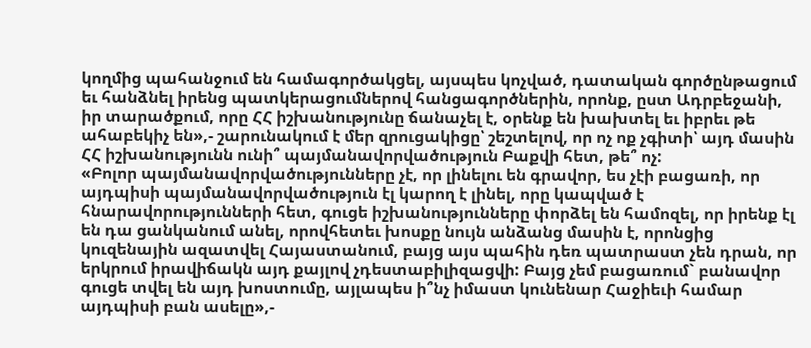կողմից պահանջում են համագործակցել, այսպես կոչված, դատական գործընթացում եւ հանձնել իրենց պատկերացումներով հանցագործներին, որոնք, ըստ Ադրբեջանի, իր տարածքում, որը ՀՀ իշխանությունը ճանաչել է, օրենք են խախտել եւ իբրեւ թե ահաբեկիչ են»,- շարունակում է մեր զրուցակիցը՝ շեշտելով, որ ոչ ոք չգիտի՝ այդ մասին ՀՀ իշխանությունն ունի՞ պայմանավորվածություն Բաքվի հետ, թե՞ ոչ:
«Բոլոր պայմանավորվածությունները չէ, որ լինելու են գրավոր, ես չէի բացառի, որ այդպիսի պայմանավորվածություն էլ կարող է լինել, որը կապված է հնարավորությունների հետ, գուցե իշխանությունները փորձել են համոզել, որ իրենք էլ են դա ցանկանում անել, որովհետեւ խոսքը նույն անձանց մասին է, որոնցից կուզենային ազատվել Հայաստանում, բայց այս պահին դեռ պատրաստ չեն դրան, որ երկրում իրավիճակն այդ քայլով չդեստաբիլիզացվի: Բայց չեմ բացառում` բանավոր գուցե տվել են այդ խոստումը, այլապես ի՞նչ իմաստ կունենար Հաջիեւի համար այդպիսի բան ասելը»,-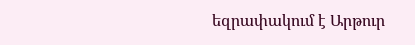եզրափակում է Արթուր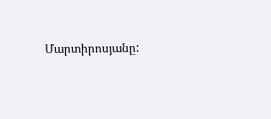Մարտիրոսյանը: